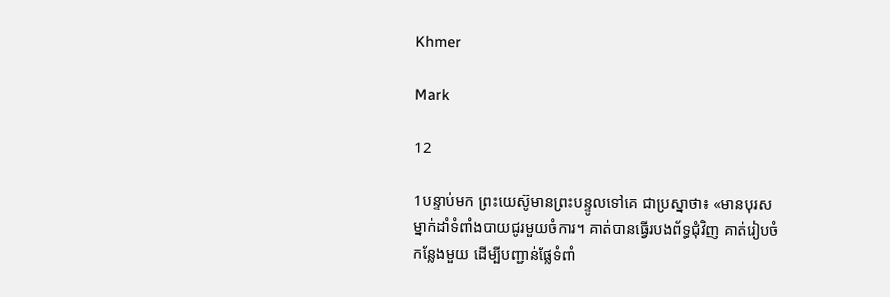Khmer

Mark

12

1បន្ទាប់មក ព្រះយេស៊ូមានព្រះបន្ទូលទៅគេ ជាប្រស្នាថា៖ «មានបុរសម្នាក់ដាំទំពាំងបាយជូរមួយចំការ។ គាត់បានធ្វើរបងព័ទ្ធជុំវិញ គាត់រៀបចំកន្លែងមួយ ដើម្បីបញ្ជាន់ផ្លែទំពាំ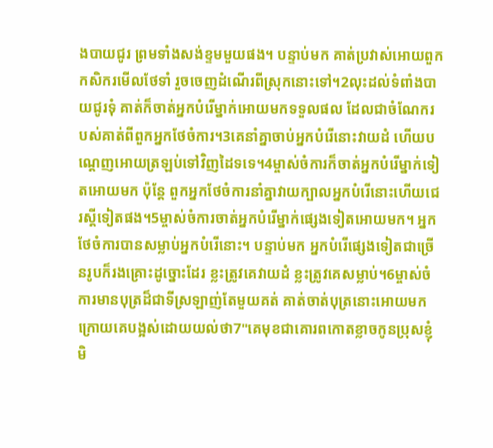ងបាយជូរ ព្រមទាំងសង់ខ្ទមមួយផង។ បន្ទាប់មក គាត់ប្រវាស់អោយពួកកសិករមើលថែទាំ រួចចេញដំណើរពីស្រុកនោះទៅ។2លុះដល់ទំពាំងបាយជូរទុំ គាត់ក៏ចាត់អ្នកបំរើម្នាក់អោយមកទទួលផល ដែលជាចំណែករបស់គាត់ពីពួកអ្នកថែចំការ។3គេនាំគ្នាចាប់អ្នកបំរើនោះវាយដំ ហើយបណ្ដេញអោយត្រឡប់ទៅវិញដៃទទេ។4ម្ចាស់ចំការក៏ចាត់អ្នកបំរើម្នាក់ទៀតអោយមក ប៉ុន្ដែ ពួកអ្នកថែចំការនាំគ្នាវាយក្បាលអ្នកបំរើនោះហើយជេរស្ដីទៀតផង។5ម្ចាស់ចំការចាត់អ្នកបំរើម្នាក់ផ្សេងទៀតអោយមក។ អ្នកថែចំការបានសម្លាប់អ្នកបំរើនោះ។ បន្ទាប់មក អ្នកបំរើផ្សេងទៀតជាច្រើនរូបក៏រងគ្រោះដូច្នោះដែរ ខ្លះត្រូវគេវាយដំ ខ្លះត្រូវគេសម្លាប់។6ម្ចាស់ចំការមានបុត្រដ៏ជាទីស្រឡាញ់តែមួយគត់ គាត់ចាត់បុត្រនោះអោយមកក្រោយគេបង្អស់ដោយយល់ថា7"គេមុខជាគោរពកោតខ្លាចកូនប្រុសខ្ញុំមិ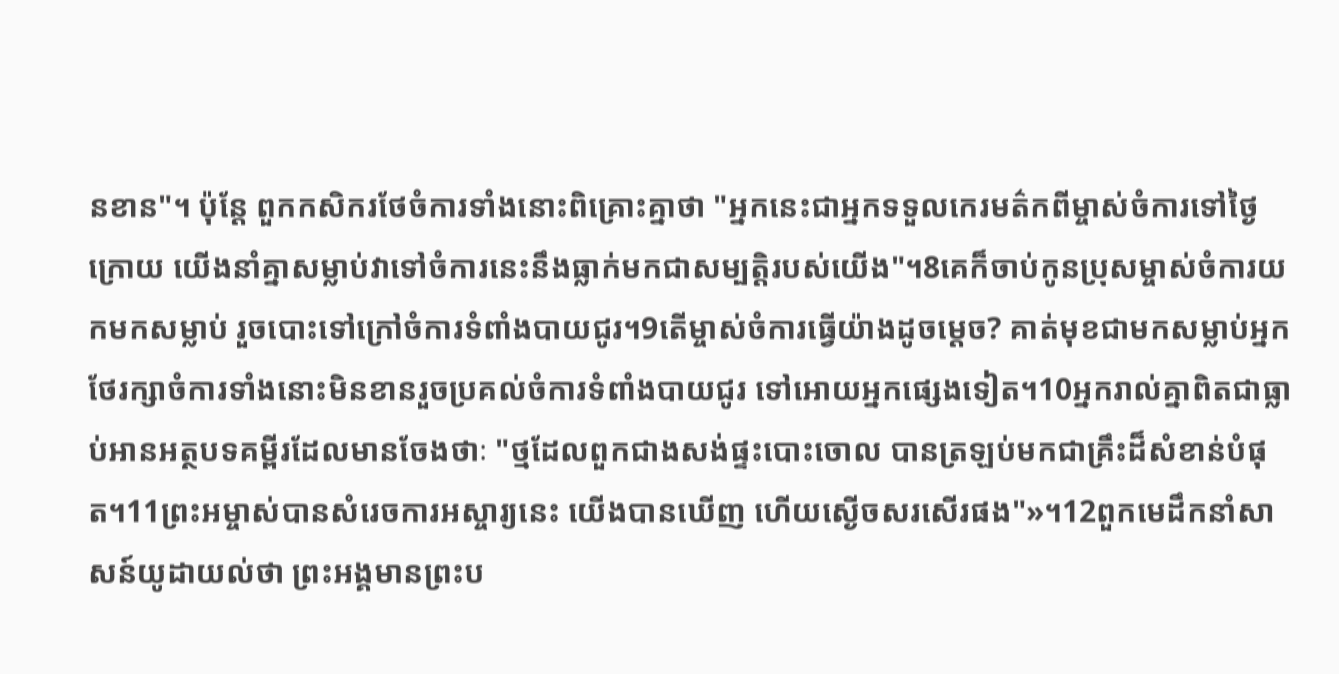នខាន"។ ប៉ុន្ដែ ពួកកសិករថែចំការទាំងនោះពិគ្រោះគ្នាថា "អ្នកនេះជាអ្នកទទួលកេរមត៌កពីម្ចាស់ចំការទៅថ្ងៃក្រោយ យើងនាំគ្នាសម្លាប់វាទៅចំការនេះនឹងធ្លាក់មកជាសម្បត្ដិរបស់យើង"។8គេក៏ចាប់កូនប្រុសម្ចាស់ចំការយកមកសម្លាប់ រួចបោះទៅក្រៅចំការទំពាំងបាយជូរ។9តើម្ចាស់ចំការធ្វើយ៉ាងដូចម្ដេច? គាត់មុខជាមកសម្លាប់អ្នកថែរក្សាចំការទាំងនោះមិនខានរួចប្រគល់ចំការទំពាំងបាយជូរ ទៅអោយអ្នកផ្សេងទៀត។10អ្នករាល់គ្នាពិតជាធ្លាប់អានអត្ថបទគម្ពីរដែលមានចែងថាៈ "ថ្មដែលពួកជាងសង់ផ្ទះបោះចោល បានត្រឡប់មកជាគ្រឹះដ៏សំខាន់បំផុត។11ព្រះអម្ចាស់បានសំរេចការអស្ចារ្យនេះ យើងបានឃើញ ហើយស្ងើចសរសើរផង"»។12ពួកមេដឹកនាំសាសន៍យូដាយល់ថា ព្រះអង្គមានព្រះប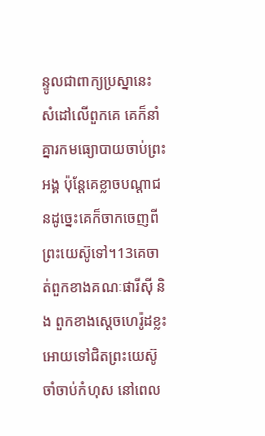ន្ទូលជាពាក្យប្រស្នានេះ សំដៅលើពួកគេ គេក៏នាំគ្នារកមធ្យោបាយចាប់ព្រះអង្គ ប៉ុន្ដែគេខ្លាចបណ្ដាជនដូច្នេះគេក៏ចាកចេញពីព្រះយេស៊ូទៅ។13គេចាត់ពួកខាងគណៈផារីស៊ី និង ពួកខាងស្ដេចហេរ៉ូដខ្លះអោយទៅជិតព្រះយេស៊ូ ចាំចាប់កំហុស នៅពេល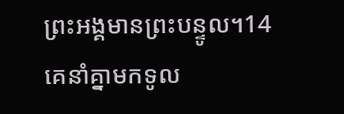ព្រះអង្គមានព្រះបន្ទូល។14គេនាំគ្នាមកទូល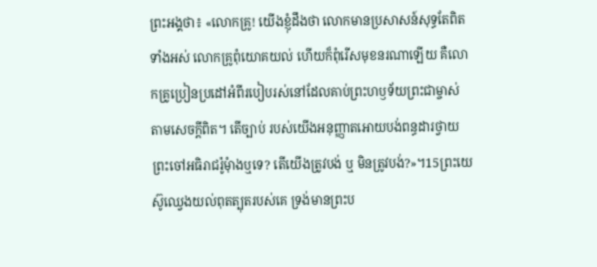ព្រះអង្គថា៖ «លោកគ្រូ! យើងខ្ញុំដឹងថា លោកមានប្រសាសន៍សុទ្ធតែពិតទាំងអស់ លោកគ្រូពុំយោគយល់ ហើយក៏ពុំរើសមុខនរណាឡើយ គឺលោកគ្រូប្រៀនប្រដៅអំពីរបៀបរស់នៅដែលគាប់ព្រះហឫទ័យព្រះជាម្ចាស់ តាមសេចក្ដីពិត។ តើច្បាប់ របស់យើងអនុញ្ញាតអោយបង់ពន្ធដារថ្វាយព្រះចៅអធិរាជរ៉ូមុំាងឬទេ? តើយើងត្រូវបង់ ឬ មិនត្រូវបង់?»។15ព្រះយេស៊ូឈ្វេងយល់ពុតត្បុតរបស់គេ ទ្រង់មានព្រះប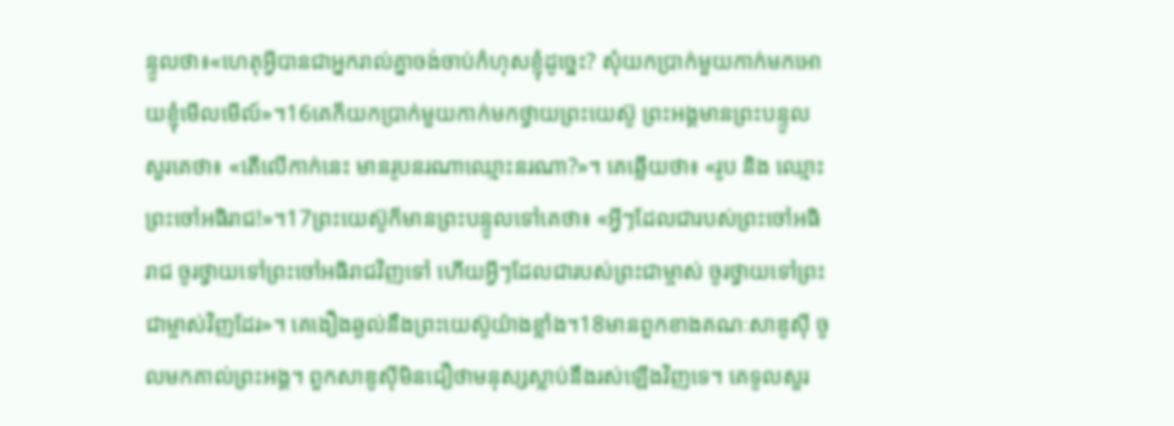ន្ទូលថា៖«ហេតុអ្វីបានជាអ្នករាល់គ្នាចង់ចាប់កំហុសខ្ញុំដូច្នេះ? សុំយកប្រាក់មួយកាក់មកអោយខ្ញុំមើលមើល៍»។16គេក៏យកប្រាក់មួយកាក់មកថ្វាយព្រះយេស៊ូ ព្រះអង្គមានព្រះបន្ទូលសួរគេថា៖ «តើលើកាក់នេះ មានរូបនរណាឈ្មោះនរណា?»។ គេឆ្លើយថា៖ «រូប និង ឈ្មោះព្រះចៅអធិរាជ!»។17ព្រះយេស៊ូក៏មានព្រះបន្ទូលទៅគេថា៖ «អ្វីៗដែលជារបស់ព្រះចៅអធិរាជ ចូរថ្វាយទៅព្រះចៅអធិរាជវិញទៅ ហើយអ្វីៗដែលជារបស់ព្រះជាម្ចាស់ ចូរថ្វាយទៅព្រះជាម្ចាស់វិញដែរ»។ គេងឿងឆ្ងល់នឹងព្រះយេស៊ូយ៉ាងខ្លាំង។18មានពួកខាងគណៈសាឌូស៊ី ចូលមកគាល់ព្រះអង្គ។ ពួកសាឌូស៊ីមិនជឿថាមនុស្សស្លាប់នឹងរស់ឡើងវិញទេ។ គេទូលសួរ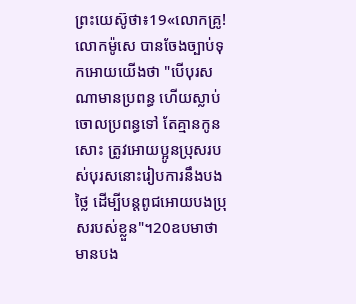ព្រះយេស៊ូថា៖19«លោកគ្រូ!លោកម៉ូសេ បានចែងច្បាប់ទុកអោយយើងថា "បើបុរសណាមានប្រពន្ធ ហើយស្លាប់ចោលប្រពន្ធទៅ តែគ្មានកូនសោះ ត្រូវអោយប្អូនប្រុសរបស់បុរសនោះរៀបការនឹងបងថ្លៃ ដើម្បីបន្ដពូជអោយបងប្រុសរបស់ខ្លួន"។20ឧបមាថាមានបង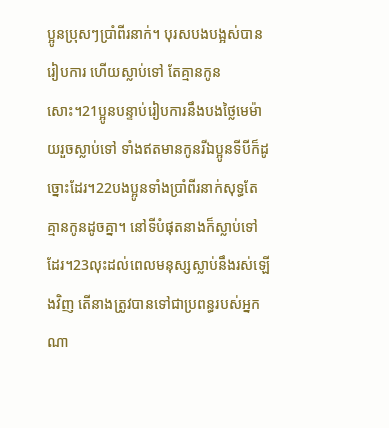ប្អូនប្រុសៗប្រាំពីរនាក់។ បុរសបងបង្អស់បានរៀបការ ហើយស្លាប់ទៅ តែគ្មានកូនសោះ។21ប្អូនបន្ទាប់រៀបការនឹងបងថ្លៃមេម៉ាយរួចស្លាប់ទៅ ទាំងឥតមានកូនរីឯប្អូនទីបីក៏ដូច្នោះដែរ។22បងប្អូនទាំងប្រាំពីរនាក់សុទ្ធតែគ្មានកូនដូចគ្នា។ នៅទីបំផុតនាងក៏ស្លាប់ទៅដែរ។23លុះដល់ពេលមនុស្សស្លាប់នឹងរស់ឡើងវិញ តើនាងត្រូវបានទៅជាប្រពន្ធរបស់អ្នកណា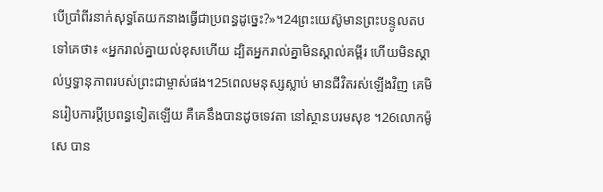បើប្រាំពីរនាក់សុទ្ធតែយកនាងធ្វើជាប្រពន្ធដូច្នេះ?»។24ព្រះយេស៊ូមានព្រះបន្ទូលតបទៅគេថា៖ «អ្នករាល់គ្នាយល់ខុសហើយ ដ្បិតអ្នករាល់គ្នាមិនស្គាល់គម្ពីរ ហើយមិនស្គាល់ឫទ្ធានុភាពរបស់ព្រះជាម្ចាស់ផង។25ពេលមនុស្សស្លាប់ មានជីវិតរស់ឡើងវិញ គេមិនរៀបការប្ដីប្រពន្ធទៀតឡើយ គឺគេនឹងបានដូចទេវតា នៅស្ថានបរមសុខ ។26លោកម៉ូសេ បាន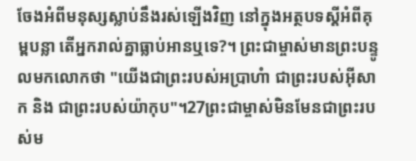ចែងអំពីមនុស្សស្លាប់នឹងរស់ឡើងវិញ នៅក្នុងអត្ថបទស្ដីអំពីគុម្ពបន្លា តើអ្នករាល់គ្នាធ្លាប់អានឬទេ?។ ព្រះជាម្ចាស់មានព្រះបន្ទូលមកលោកថា "យើងជាព្រះរបស់អប្រាហំា ជាព្រះរបស់អ៊ីសាក និង ជាព្រះរបស់យ៉ាកុប"។27ព្រះជាម្ចាស់មិនមែនជាព្រះរបស់ម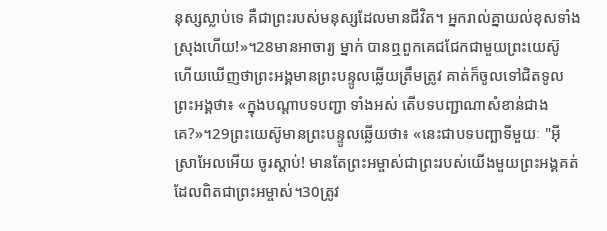នុស្សស្លាប់ទេ គឺជាព្រះរបស់មនុស្សដែលមានជីវិត។ អ្នករាល់គ្នាយល់ខុសទាំងស្រុងហើយ!»។28មានអាចារ្យ ម្នាក់ បានឮពួកគេជជែកជាមួយព្រះយេស៊ូ ហើយឃើញថាព្រះអង្គមានព្រះបន្ទូលឆ្លើយត្រឹមត្រូវ គាត់ក៏ចូលទៅជិតទូលព្រះអង្គថា៖ «ក្នុងបណ្ដាបទបញ្ជា ទាំងអស់ តើបទបញ្ជាណាសំខាន់ជាងគេ?»។29ព្រះយេស៊ូមានព្រះបន្ទូលឆ្លើយថា៖ «នេះជាបទបញ្ឆាទីមួយៈ "អ៊ីស្រាអែលអើយ ចូរស្ដាប់! មានតែព្រះអម្ចាស់ជាព្រះរបស់យើងមួយព្រះអង្គគត់ ដែលពិតជាព្រះអម្ចាស់។30ត្រូវ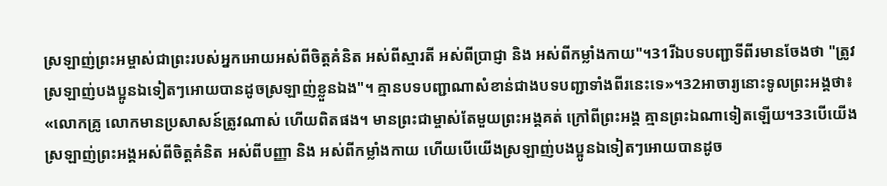ស្រឡាញ់ព្រះអម្ចាស់ជាព្រះរបស់អ្នកអោយអស់ពីចិត្ដគំនិត អស់ពីស្មារតី អស់ពីប្រាជ្ញា និង អស់ពីកម្លាំងកាយ"។31រីឯបទបញ្ជាទីពីរមានចែងថា "ត្រូវស្រឡាញ់បងប្អូនឯទៀតៗអោយបានដូចស្រឡាញ់ខ្លួនឯង"។ គ្មានបទបញ្ជាណាសំខាន់ជាងបទបញ្ជាទាំងពីរនេះទេ»។32អាចារ្យនោះទូលព្រះអង្គថា៖ «លោកគ្រូ លោកមានប្រសាសន៍ត្រូវណាស់ ហើយពិតផង។ មានព្រះជាម្ចាស់តែមួយព្រះអង្គគត់ ក្រៅពីព្រះអង្គ គ្មានព្រះឯណាទៀតឡើយ។33បើយើងស្រឡាញ់ព្រះអង្គអស់ពីចិត្ដគំនិត អស់ពីបញ្ញា និង អស់ពីកម្លាំងកាយ ហើយបើយើងស្រឡាញ់បងប្អូនឯទៀតៗអោយបានដូច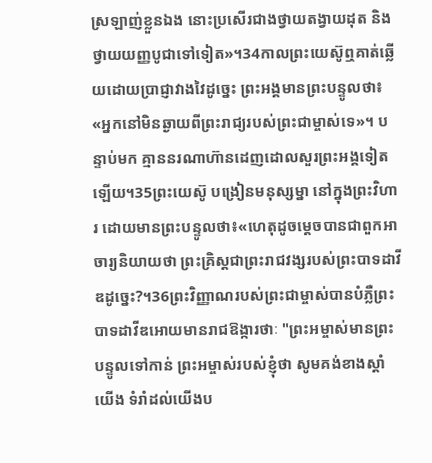ស្រឡាញ់ខ្លួនឯង នោះប្រសើរជាងថ្វាយតង្វាយដុត និង ថ្វាយយញ្ញបូជាទៅទៀត»។34កាលព្រះយេស៊ូឮគាត់ឆ្លើយដោយប្រាជ្ញាវាងវៃដូច្នេះ ព្រះអង្គមានព្រះបន្ទូលថា៖ «អ្នកនៅមិនឆ្ងាយពីព្រះរាជ្យរបស់ព្រះជាម្ចាស់ទេ»។ បន្ទាប់មក គ្មាននរណាហ៊ានដេញដោលសួរព្រះអង្គទៀតឡើយ។35ព្រះយេស៊ូ បង្រៀនមនុស្សម្នា នៅក្នុងព្រះវិហារ ដោយមានព្រះបន្ទូលថា៖«ហេតុដូចម្ដេចបានជាពួកអាចារ្យនិយាយថា ព្រះគ្រិស្ដជាព្រះរាជវង្សរបស់ព្រះបាទដាវីឌដូច្នេះ?។36ព្រះវិញ្ញាណរបស់ព្រះជាម្ចាស់បានបំភ្លឺព្រះបាទដាវីឌអោយមានរាជឱង្ការថាៈ "ព្រះអម្ចាស់មានព្រះបន្ទូលទៅកាន់ ព្រះអម្ចាស់របស់ខ្ញុំថា សូមគង់ខាងស្ដាំយើង ទំរាំដល់យើងប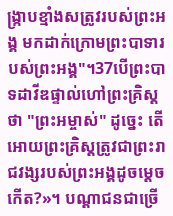ង្ក្រាបខ្មាំងសត្រូវរបស់ព្រះអង្គ មកដាក់ក្រោមព្រះបាទារបស់ព្រះអង្គ"។37បើព្រះបាទដាវីឌផ្ទាល់ហៅព្រះគ្រិស្ដ ថា "ព្រះអម្ចាស់" ដូច្នេះ តើអោយព្រះគ្រិស្ដត្រូវជាព្រះរាជវង្សរបស់ព្រះអង្គដូចម្ដេចកើត?»។ បណ្ដាជនជាច្រើ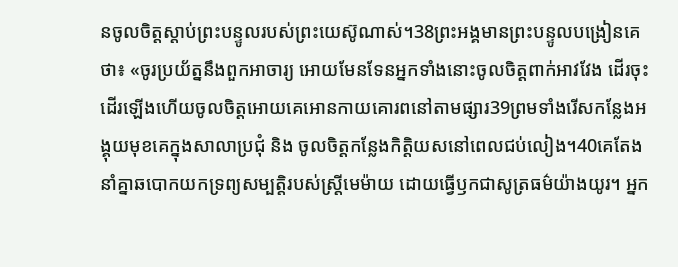នចូលចិត្ដស្ដាប់ព្រះបន្ទូលរបស់ព្រះយេស៊ូណាស់។38ព្រះអង្គមានព្រះបន្ទូលបង្រៀនគេថា៖ «ចូរប្រយ័ត្ននឹងពួកអាចារ្យ អោយមែនទែនអ្នកទាំងនោះចូលចិត្ដពាក់អាវវែង ដើរចុះដើរឡើងហើយចូលចិត្ដអោយគេអោនកាយគោរពនៅតាមផ្សារ39ព្រមទាំងរើសកន្លែងអង្គុយមុខគេក្នុងសាលាប្រជុំ និង ចូលចិត្ដកន្លែងកិត្ដិយសនៅពេលជប់លៀង។40គេតែងនាំគ្នាឆបោកយកទ្រព្យសម្បត្ដិរបស់ស្ដ្រីមេម៉ាយ ដោយធ្វើឫកជាសូត្រធម៌យ៉ាងយូរ។ អ្នក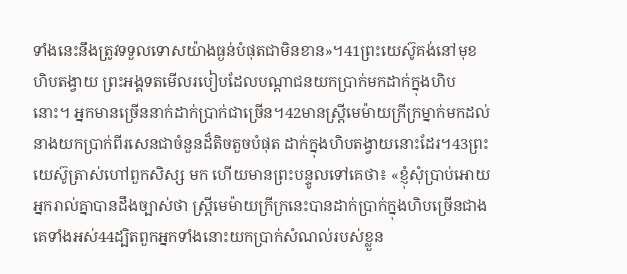ទាំងនេះនឹងត្រូវទទួលទោសយ៉ាងធ្ងន់បំផុតជាមិនខាន»។41ព្រះយេស៊ូគង់នៅមុខហិបតង្វាយ ព្រះអង្គទតមើលរបៀបដែលបណ្ដាជនយកប្រាក់មកដាក់ក្នុងហិបនោះ។ អ្នកមានច្រើននាក់ដាក់ប្រាក់ជាច្រើន។42មានស្ដ្រីមេម៉ាយក្រីក្រម្នាក់មកដល់ នាងយកប្រាក់ពីរសេនជាចំនួនដ៏តិចតួចបំផុត ដាក់ក្នុងហិបតង្វាយនោះដែរ។43ព្រះយេស៊ូត្រាស់ហៅពួកសិស្ស មក ហើយមានព្រះបន្ទូលទៅគេថា៖ «ខ្ញុំសុំប្រាប់អោយអ្នករាល់គ្នាបានដឹងច្បាស់ថា ស្ដ្រីមេម៉ាយក្រីក្រនេះបានដាក់ប្រាក់ក្នុងហិបច្រើនជាងគេទាំងអស់44ដ្បិតពួកអ្នកទាំងនោះយកប្រាក់សំណល់របស់ខ្លួន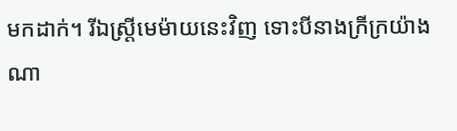មកដាក់។ រីឯស្ដ្រីមេម៉ាយនេះវិញ ទោះបីនាងក្រីក្រយ៉ាងណា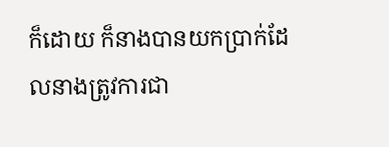ក៏ដោយ ក៏នាងបានយកប្រាក់ដែលនាងត្រូវការជា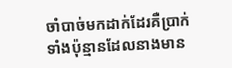ចាំបាច់មកដាក់ដែរគឺប្រាក់ទាំងប៉ុន្មានដែលនាងមាន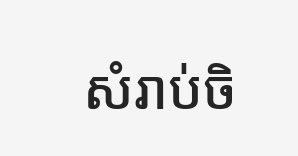សំរាប់ចិ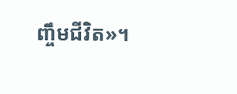ញ្ចឹមជីវិត»។